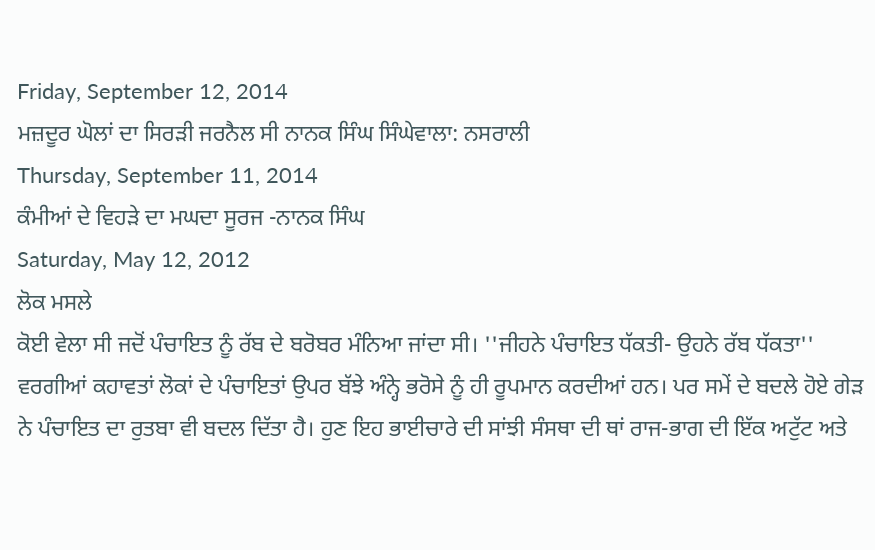Friday, September 12, 2014
ਮਜ਼ਦੂਰ ਘੋਲਾਂ ਦਾ ਸਿਰੜੀ ਜਰਨੈਲ ਸੀ ਨਾਨਕ ਸਿੰਘ ਸਿੰਘੇਵਾਲਾ: ਨਸਰਾਲੀ
Thursday, September 11, 2014
ਕੰਮੀਆਂ ਦੇ ਵਿਹੜੇ ਦਾ ਮਘਦਾ ਸੂਰਜ -ਨਾਨਕ ਸਿੰਘ
Saturday, May 12, 2012
ਲੋਕ ਮਸਲੇ
ਕੋਈ ਵੇਲਾ ਸੀ ਜਦੋਂ ਪੰਚਾਇਤ ਨੂੰ ਰੱਬ ਦੇ ਬਰੋਬਰ ਮੰਨਿਆ ਜਾਂਦਾ ਸੀ। ''ਜੀਹਨੇ ਪੰਚਾਇਤ ਧੱਕਤੀ- ਉਹਨੇ ਰੱਬ ਧੱਕਤਾ'' ਵਰਗੀਆਂ ਕਹਾਵਤਾਂ ਲੋਕਾਂ ਦੇ ਪੰਚਾਇਤਾਂ ਉਪਰ ਬੱਝੇ ਅੰਨ੍ਹੇ ਭਰੋਸੇ ਨੂੰ ਹੀ ਰੂਪਮਾਨ ਕਰਦੀਆਂ ਹਨ। ਪਰ ਸਮੇਂ ਦੇ ਬਦਲੇ ਹੋਏ ਗੇੜ ਨੇ ਪੰਚਾਇਤ ਦਾ ਰੁਤਬਾ ਵੀ ਬਦਲ ਦਿੱਤਾ ਹੈ। ਹੁਣ ਇਹ ਭਾਈਚਾਰੇ ਦੀ ਸਾਂਝੀ ਸੰਸਥਾ ਦੀ ਥਾਂ ਰਾਜ-ਭਾਗ ਦੀ ਇੱਕ ਅਟੁੱਟ ਅਤੇ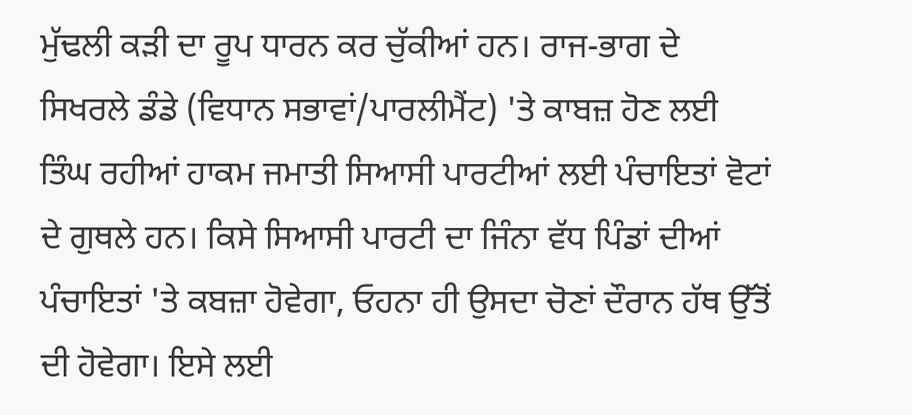ਮੁੱਢਲੀ ਕੜੀ ਦਾ ਰੂਪ ਧਾਰਨ ਕਰ ਚੁੱਕੀਆਂ ਹਨ। ਰਾਜ-ਭਾਗ ਦੇ ਸਿਖਰਲੇ ਡੰਡੇ (ਵਿਧਾਨ ਸਭਾਵਾਂ/ਪਾਰਲੀਮੈਂਟ) 'ਤੇ ਕਾਬਜ਼ ਹੋਣ ਲਈ ਤਿੰਘ ਰਹੀਆਂ ਹਾਕਮ ਜਮਾਤੀ ਸਿਆਸੀ ਪਾਰਟੀਆਂ ਲਈ ਪੰਚਾਇਤਾਂ ਵੋਟਾਂ ਦੇ ਗੁਥਲੇ ਹਨ। ਕਿਸੇ ਸਿਆਸੀ ਪਾਰਟੀ ਦਾ ਜਿੰਨਾ ਵੱਧ ਪਿੰਡਾਂ ਦੀਆਂ ਪੰਚਾਇਤਾਂ 'ਤੇ ਕਬਜ਼ਾ ਹੋਵੇਗਾ, ਓਹਨਾ ਹੀ ਉਸਦਾ ਚੋਣਾਂ ਦੌਰਾਨ ਹੱਥ ਉੱਤੋਂ ਦੀ ਹੋਵੇਗਾ। ਇਸੇ ਲਈ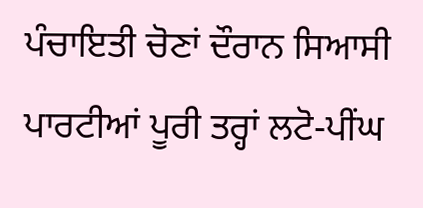ਪੰਚਾਇਤੀ ਚੋਣਾਂ ਦੌਰਾਨ ਸਿਆਸੀ ਪਾਰਟੀਆਂ ਪੂਰੀ ਤਰ੍ਹਾਂ ਲਟੋ-ਪੀਂਘ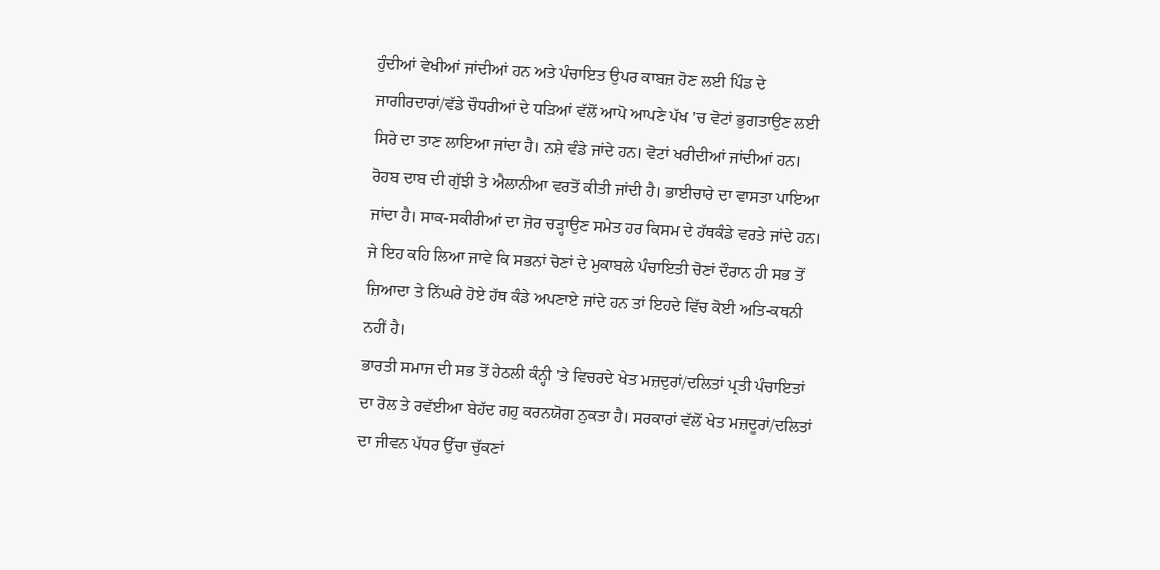ਹੁੰਦੀਆਂ ਵੇਖੀਆਂ ਜਾਂਦੀਆਂ ਹਨ ਅਤੇ ਪੰਚਾਇਤ ਉਪਰ ਕਾਬਜ਼ ਹੋਣ ਲਈ ਪਿੰਡ ਦੇ ਜਾਗੀਰਦਾਰਾਂ/ਵੱਡੇ ਚੌਧਰੀਆਂ ਦੇ ਧੜਿਆਂ ਵੱਲੋਂ ਆਪੋ ਆਪਣੇ ਪੱਖ 'ਚ ਵੋਟਾਂ ਭੁਗਤਾਉਣ ਲਈ ਸਿਰੇ ਦਾ ਤਾਣ ਲਾਇਆ ਜਾਂਦਾ ਹੈ। ਨਸ਼ੇ ਵੰਡੇ ਜਾਂਦੇ ਹਨ। ਵੋਟਾਂ ਖਰੀਦੀਆਂ ਜਾਂਦੀਆਂ ਹਨ। ਰੋਹਬ ਦਾਬ ਦੀ ਗੁੱਝੀ ਤੇ ਐਲਾਨੀਆ ਵਰਤੋਂ ਕੀਤੀ ਜਾਂਦੀ ਹੈ। ਭਾਈਚਾਰੇ ਦਾ ਵਾਸਤਾ ਪਾਇਆ ਜਾਂਦਾ ਹੈ। ਸਾਕ-ਸਕੀਰੀਆਂ ਦਾ ਜ਼ੋਰ ਚੜ੍ਹਾਉਣ ਸਮੇਤ ਹਰ ਕਿਸਮ ਦੇ ਹੱਥਕੰਡੇ ਵਰਤੇ ਜਾਂਦੇ ਹਨ। ਜੇ ਇਹ ਕਹਿ ਲਿਆ ਜਾਵੇ ਕਿ ਸਭਨਾਂ ਚੋਣਾਂ ਦੇ ਮੁਕਾਬਲੇ ਪੰਚਾਇਤੀ ਚੋਣਾਂ ਦੌਰਾਨ ਹੀ ਸਭ ਤੋਂ ਜ਼ਿਆਦਾ ਤੇ ਨਿੱਘਰੇ ਹੋਏ ਹੱਥ ਕੰਡੇ ਅਪਣਾਏ ਜਾਂਦੇ ਹਨ ਤਾਂ ਇਹਦੇ ਵਿੱਚ ਕੋਈ ਅਤਿ-ਕਥਨੀ ਨਹੀਂ ਹੈ।
ਭਾਰਤੀ ਸਮਾਜ ਦੀ ਸਭ ਤੋਂ ਹੇਠਲੀ ਕੰਨ੍ਹੀ 'ਤੇ ਵਿਚਰਦੇ ਖੇਤ ਮਜ਼ਦੁਰਾਂ/ਦਲਿਤਾਂ ਪ੍ਰਤੀ ਪੰਚਾਇਤਾਂ ਦਾ ਰੋਲ ਤੇ ਰਵੱਈਆ ਬੇਹੱਦ ਗਹੁ ਕਰਨਯੋਗ ਨੁਕਤਾ ਹੈ। ਸਰਕਾਰਾਂ ਵੱਲੋਂ ਖੇਤ ਮਜ਼ਦੂਰਾਂ/ਦਲਿਤਾਂ ਦਾ ਜੀਵਨ ਪੱਧਰ ਉੱਚਾ ਚੁੱਕਣਾਂ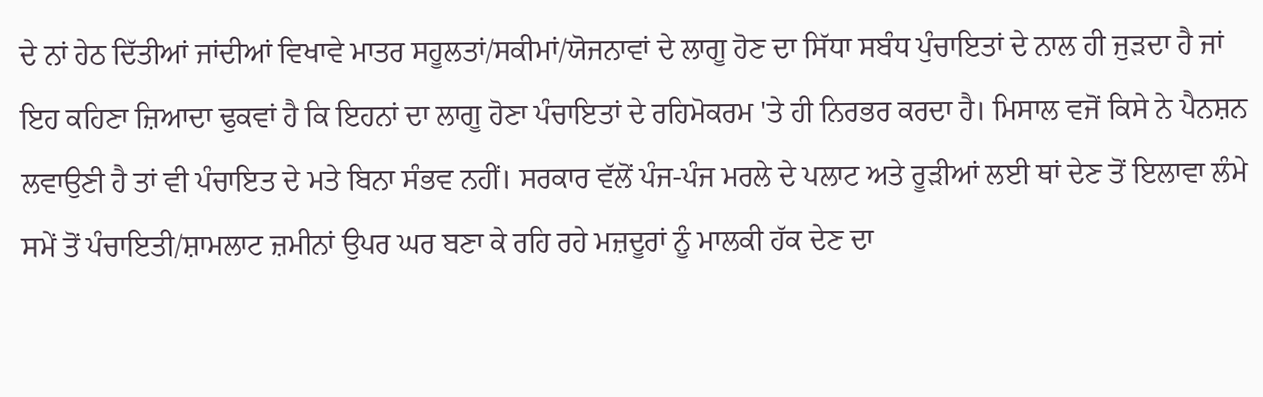ਦੇ ਨਾਂ ਹੇਠ ਦਿੱਤੀਆਂ ਜਾਂਦੀਆਂ ਵਿਖਾਵੇ ਮਾਤਰ ਸਹੂਲਤਾਂ/ਸਕੀਮਾਂ/ਯੋਜਨਾਵਾਂ ਦੇ ਲਾਗੂ ਹੋਣ ਦਾ ਸਿੱਧਾ ਸਬੰਧ ਪੁੰਚਾਇਤਾਂ ਦੇ ਨਾਲ ਹੀ ਜੁੜਦਾ ਹੈ ਜਾਂ ਇਹ ਕਹਿਣਾ ਜ਼ਿਆਦਾ ਢੁਕਵਾਂ ਹੈ ਕਿ ਇਹਨਾਂ ਦਾ ਲਾਗੂ ਹੋਣਾ ਪੰਚਾਇਤਾਂ ਦੇ ਰਹਿਮੋਕਰਮ 'ਤੇ ਹੀ ਨਿਰਭਰ ਕਰਦਾ ਹੈ। ਮਿਸਾਲ ਵਜੋਂ ਕਿਸੇ ਨੇ ਪੈਨਸ਼ਨ ਲਵਾਉਣੀ ਹੈ ਤਾਂ ਵੀ ਪੰਚਾਇਤ ਦੇ ਮਤੇ ਬਿਨਾ ਸੰਭਵ ਨਹੀਂ। ਸਰਕਾਰ ਵੱਲੋਂ ਪੰਜ-ਪੰਜ ਮਰਲੇ ਦੇ ਪਲਾਟ ਅਤੇ ਰੂੜੀਆਂ ਲਈ ਥਾਂ ਦੇਣ ਤੋਂ ਇਲਾਵਾ ਲੰਮੇ ਸਮੇਂ ਤੋਂ ਪੰਚਾਇਤੀ/ਸ਼ਾਮਲਾਟ ਜ਼ਮੀਨਾਂ ਉਪਰ ਘਰ ਬਣਾ ਕੇ ਰਹਿ ਰਹੇ ਮਜ਼ਦੂਰਾਂ ਨੂੰ ਮਾਲਕੀ ਹੱਕ ਦੇਣ ਦਾ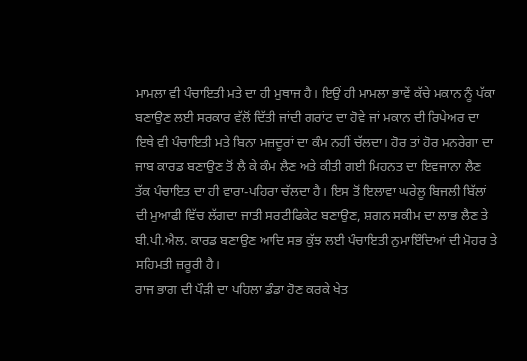ਮਾਮਲਾ ਵੀ ਪੰਚਾਇਤੀ ਮਤੇ ਦਾ ਹੀ ਮੁਥਾਜ ਹੈ। ਇਉਂ ਹੀ ਮਾਮਲਾ ਭਾਵੇਂ ਕੱਚੇ ਮਕਾਨ ਨੂੰ ਪੱਕਾ ਬਣਾਉਣ ਲਈ ਸਰਕਾਰ ਵੱਲੋਂ ਦਿੱਤੀ ਜਾਂਦੀ ਗਰਾਂਟ ਦਾ ਹੋਵੇ ਜਾਂ ਮਕਾਨ ਦੀ ਰਿਪੇਅਰ ਦਾ ਇਥੇ ਵੀ ਪੰਚਾਇਤੀ ਮਤੇ ਬਿਨਾ ਮਜ਼ਦੂਰਾਂ ਦਾ ਕੰਮ ਨਹੀਂ ਚੱਲਦਾ। ਹੋਰ ਤਾਂ ਹੋਰ ਮਨਰੇਗਾ ਦਾ ਜਾਬ ਕਾਰਡ ਬਣਾਉਣ ਤੋਂ ਲੈ ਕੇ ਕੰਮ ਲੈਣ ਅਤੇ ਕੀਤੀ ਗਈ ਮਿਹਨਤ ਦਾ ਇਵਜਾਨਾ ਲੈਣ ਤੱਕ ਪੰਚਾਇਤ ਦਾ ਹੀ ਵਾਰਾ-ਪਹਿਰਾ ਚੱਲਦਾ ਹੈ। ਇਸ ਤੋਂ ਇਲਾਵਾ ਘਰੇਲੂ ਬਿਜਲੀ ਬਿੱਲਾਂ ਦੀ ਮੁਆਫੀ ਵਿੱਚ ਲੱਗਦਾ ਜਾਤੀ ਸਰਟੀਫਿਕੇਟ ਬਣਾਉਣ, ਸ਼ਗਨ ਸਕੀਮ ਦਾ ਲਾਭ ਲੈਣ ਤੇ ਬੀ.ਪੀ.ਐਲ. ਕਾਰਡ ਬਣਾਉਣ ਆਦਿ ਸਭ ਕੁੱਝ ਲਈ ਪੰਚਾਇਤੀ ਨੁਮਾਇੰਦਿਆਂ ਦੀ ਮੋਹਰ ਤੇ ਸਹਿਮਤੀ ਜ਼ਰੂਰੀ ਹੈ।
ਰਾਜ ਭਾਗ ਦੀ ਪੌੜੀ ਦਾ ਪਹਿਲਾ ਡੰਡਾ ਹੋਣ ਕਰਕੇ ਖੇਤ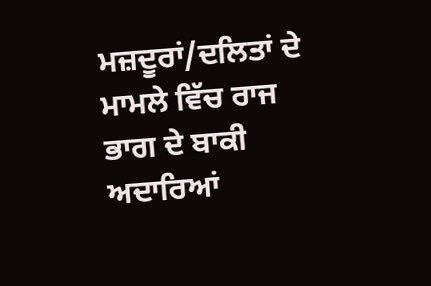ਮਜ਼ਦੂਰਾਂ/ਦਲਿਤਾਂ ਦੇ ਮਾਮਲੇ ਵਿੱਚ ਰਾਜ ਭਾਗ ਦੇ ਬਾਕੀ ਅਦਾਰਿਆਂ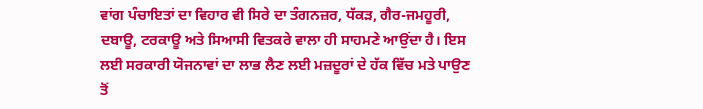ਵਾਂਗ ਪੰਚਾਇਤਾਂ ਦਾ ਵਿਹਾਰ ਵੀ ਸਿਰੇ ਦਾ ਤੰਗਨਜ਼ਰ, ਧੱਕੜ, ਗੈਰ-ਜਮਹੂਰੀ, ਦਬਾਊ, ਟਰਕਾਊ ਅਤੇ ਸਿਆਸੀ ਵਿਤਕਰੇ ਵਾਲਾ ਹੀ ਸਾਹਮਣੇ ਆਉਂਦਾ ਹੈ। ਇਸ ਲਈ ਸਰਕਾਰੀ ਯੋਜਨਾਵਾਂ ਦਾ ਲਾਭ ਲੈਣ ਲਈ ਮਜ਼ਦੂਰਾਂ ਦੇ ਹੱਕ ਵਿੱਚ ਮਤੇ ਪਾਉਣ ਤੋਂ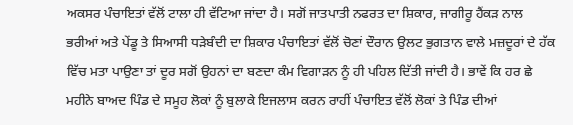ਅਕਸਰ ਪੰਚਾਇਤਾਂ ਵੱਲੋਂ ਟਾਲਾ ਹੀ ਵੱਟਿਆ ਜਾਂਦਾ ਹੈ। ਸਗੋਂ ਜਾਤਪਾਤੀ ਨਫਰਤ ਦਾ ਸ਼ਿਕਾਰ, ਜਾਗੀਰੂ ਹੈਂਕੜ ਨਾਲ ਭਰੀਆਂ ਅਤੇ ਪੇਂਡੂ ਤੇ ਸਿਆਸੀ ਧੜੇਬੰਦੀ ਦਾ ਸ਼ਿਕਾਰ ਪੰਚਾਇਤਾਂ ਵੱਲੋਂ ਚੋਣਾਂ ਦੌਰਾਨ ਉਲਟ ਭੁਗਤਾਨ ਵਾਲੇ ਮਜ਼ਦੂਰਾਂ ਦੇ ਹੱਕ ਵਿੱਚ ਮਤਾ ਪਾਉਣਾ ਤਾਂ ਦੂਰ ਸਗੋਂ ਉਹਨਾਂ ਦਾ ਬਣਦਾ ਕੰਮ ਵਿਗਾੜਨ ਨੂੰ ਹੀ ਪਹਿਲ ਦਿੱਤੀ ਜਾਂਦੀ ਹੈ। ਭਾਵੇਂ ਕਿ ਹਰ ਛੇ ਮਹੀਨੇ ਬਾਅਦ ਪਿੰਡ ਦੇ ਸਮੂਹ ਲੋਕਾਂ ਨੂੰ ਬੁਲਾਕੇ ਇਜਲਾਸ ਕਰਨ ਰਾਹੀਂ ਪੰਚਾਇਤ ਵੱਲੋਂ ਲੋਕਾਂ ਤੇ ਪਿੰਡ ਦੀਆਂ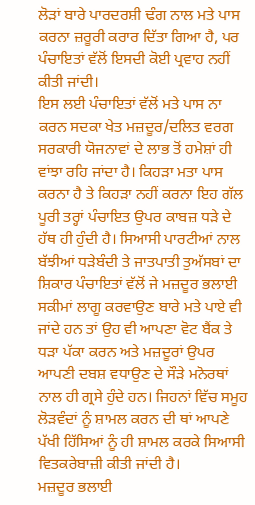ਲੋੜਾਂ ਬਾਰੇ ਪਾਰਦਰਸ਼ੀ ਢੰਗ ਨਾਲ ਮਤੇ ਪਾਸ ਕਰਨਾ ਜ਼ਰੂਰੀ ਕਰਾਰ ਦਿੱਤਾ ਗਿਆ ਹੈ, ਪਰ ਪੰਚਾਇਤਾਂ ਵੱਲੋਂ ਇਸਦੀ ਕੋਈ ਪ੍ਰਵਾਹ ਨਹੀਂ ਕੀਤੀ ਜਾਂਦੀ।
ਇਸ ਲਈ ਪੰਚਾਇਤਾਂ ਵੱਲੋਂ ਮਤੇ ਪਾਸ ਨਾ ਕਰਨ ਸਦਕਾ ਖੇਤ ਮਜ਼ਦੂਰ/ਦਲਿਤ ਵਰਗ ਸਰਕਾਰੀ ਯੋਜਨਾਵਾਂ ਦੇ ਲਾਭ ਤੋਂ ਹਮੇਸ਼ਾਂ ਹੀ ਵਾਂਝਾ ਰਹਿ ਜਾਂਦਾ ਹੈ। ਕਿਹੜਾ ਮਤਾ ਪਾਸ ਕਰਨਾ ਹੈ ਤੇ ਕਿਹੜਾ ਨਹੀਂ ਕਰਨਾ ਇਹ ਗੱਲ ਪੂਰੀ ਤਰ੍ਹਾਂ ਪੰਚਾਇਤ ਉਪਰ ਕਾਬਜ਼ ਧੜੇ ਦੇ ਹੱਥ ਹੀ ਹੁੰਦੀ ਹੈ। ਸਿਆਸੀ ਪਾਰਟੀਆਂ ਨਾਲ ਬੱਝੀਆਂ ਧੜੇਬੰਦੀ ਤੇ ਜਾਤਪਾਤੀ ਤੁਅੱਸਬਾਂ ਦਾ ਸ਼ਿਕਾਰ ਪੰਚਾਇਤਾਂ ਵੱਲੋਂ ਜੇ ਮਜ਼ਦੂਰ ਭਲਾਈ ਸਕੀਮਾਂ ਲਾਗੂ ਕਰਵਾਉਣ ਬਾਰੇ ਮਤੇ ਪਾਏ ਵੀ ਜਾਂਦੇ ਹਨ ਤਾਂ ਉਹ ਵੀ ਆਪਣਾ ਵੋਟ ਬੈਂਕ ਤੇ ਧੜਾ ਪੱਕਾ ਕਰਨ ਅਤੇ ਮਜ਼ਦੂਰਾਂ ਉਪਰ ਆਪਣੀ ਦਬਸ਼ ਵਧਾਉਣ ਦੇ ਸੌੜੇ ਮਨੋਰਥਾਂ ਨਾਲ ਹੀ ਗ੍ਰਸੇ ਹੁੰਦੇ ਹਨ। ਜਿਹਨਾਂ ਵਿੱਚ ਸਮੂਹ ਲੋੜਵੰਦਾਂ ਨੂੰ ਸ਼ਾਮਲ ਕਰਨ ਦੀ ਥਾਂ ਆਪਣੇ ਪੱਖੀ ਹਿੱਸਿਆਂ ਨੂੰ ਹੀ ਸ਼ਾਮਲ ਕਰਕੇ ਸਿਆਸੀ ਵਿਤਕਰੇਬਾਜ਼ੀ ਕੀਤੀ ਜਾਂਦੀ ਹੈ।
ਮਜ਼ਦੂਰ ਭਲਾਈ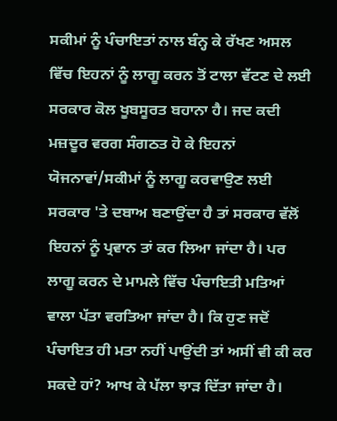ਸਕੀਮਾਂ ਨੂੰ ਪੰਚਾਇਤਾਂ ਨਾਲ ਬੰਨ੍ਹ ਕੇ ਰੱਖਣ ਅਸਲ ਵਿੱਚ ਇਹਨਾਂ ਨੂੰ ਲਾਗੂ ਕਰਨ ਤੋਂ ਟਾਲਾ ਵੱਟਣ ਦੇ ਲਈ ਸਰਕਾਰ ਕੋਲ ਖੂਬਸੂਰਤ ਬਹਾਨਾ ਹੈ। ਜਦ ਕਦੀ ਮਜ਼ਦੂਰ ਵਰਗ ਸੰਗਠਤ ਹੋ ਕੇ ਇਹਨਾਂ ਯੋਜਨਾਵਾਂ/ਸਕੀਮਾਂ ਨੂੰ ਲਾਗੂ ਕਰਵਾਉਣ ਲਈ ਸਰਕਾਰ 'ਤੇ ਦਬਾਅ ਬਣਾਉਂਦਾ ਹੈ ਤਾਂ ਸਰਕਾਰ ਵੱਲੋਂ ਇਹਨਾਂ ਨੂੰ ਪ੍ਰਵਾਨ ਤਾਂ ਕਰ ਲਿਆ ਜਾਂਦਾ ਹੈ। ਪਰ ਲਾਗੂ ਕਰਨ ਦੇ ਮਾਮਲੇ ਵਿੱਚ ਪੰਚਾਇਤੀ ਮਤਿਆਂ ਵਾਲਾ ਪੱਤਾ ਵਰਤਿਆ ਜਾਂਦਾ ਹੈ। ਕਿ ਹੁਣ ਜਦੋਂ ਪੰਚਾਇਤ ਹੀ ਮਤਾ ਨਹੀਂ ਪਾਉਂਦੀ ਤਾਂ ਅਸੀਂ ਵੀ ਕੀ ਕਰ ਸਕਦੇ ਹਾਂ? ਆਖ ਕੇ ਪੱਲਾ ਝਾੜ ਦਿੱਤਾ ਜਾਂਦਾ ਹੈ।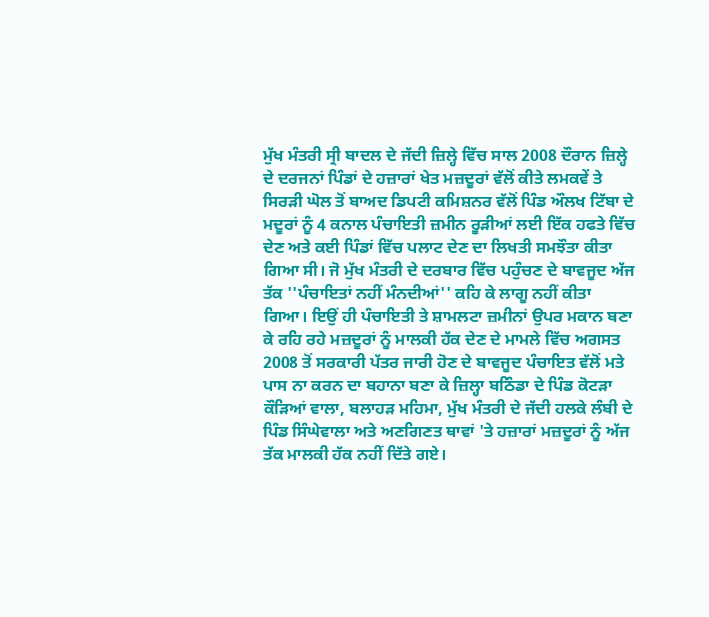ਮੁੱਖ ਮੰਤਰੀ ਸ੍ਰੀ ਬਾਦਲ ਦੇ ਜੱਦੀ ਜ਼ਿਲ੍ਹੇ ਵਿੱਚ ਸਾਲ 2008 ਦੌਰਾਨ ਜ਼ਿਲ੍ਹੇ ਦੇ ਦਰਜਨਾਂ ਪਿੰਡਾਂ ਦੇ ਹਜ਼ਾਰਾਂ ਖੇਤ ਮਜ਼ਦੂਰਾਂ ਵੱਲੋਂ ਕੀਤੇ ਲਮਕਵੇਂ ਤੇ ਸਿਰੜੀ ਘੋਲ ਤੋਂ ਬਾਅਦ ਡਿਪਟੀ ਕਮਿਸ਼ਨਰ ਵੱਲੋਂ ਪਿੰਡ ਔਲਖ ਟਿੱਬਾ ਦੇ ਮਦੂਰਾਂ ਨੂੰ 4 ਕਨਾਲ ਪੰਚਾਇਤੀ ਜ਼ਮੀਨ ਰੂੜੀਆਂ ਲਈ ਇੱਕ ਹਫਤੇ ਵਿੱਚ ਦੇਣ ਅਤੇ ਕਈ ਪਿੰਡਾਂ ਵਿੱਚ ਪਲਾਟ ਦੇਣ ਦਾ ਲਿਖਤੀ ਸਮਝੌਤਾ ਕੀਤਾ ਗਿਆ ਸੀ। ਜੋ ਮੁੱਖ ਮੰਤਰੀ ਦੇ ਦਰਬਾਰ ਵਿੱਚ ਪਹੁੰਚਣ ਦੇ ਬਾਵਜੂਦ ਅੱਜ ਤੱਕ ''ਪੰਚਾਇਤਾਂ ਨਹੀਂ ਮੰਨਦੀਆਂ'' ਕਹਿ ਕੇ ਲਾਗੂ ਨਹੀਂ ਕੀਤਾ ਗਿਆ। ਇਉਂ ਹੀ ਪੰਚਾਇਤੀ ਤੇ ਸ਼ਾਮਲਟਾ ਜ਼ਮੀਨਾਂ ਉਪਰ ਮਕਾਨ ਬਣਾ ਕੇ ਰਹਿ ਰਹੇ ਮਜ਼ਦੂਰਾਂ ਨੂੰ ਮਾਲਕੀ ਹੱਕ ਦੇਣ ਦੇ ਮਾਮਲੇ ਵਿੱਚ ਅਗਸਤ 2008 ਤੋਂ ਸਰਕਾਰੀ ਪੱਤਰ ਜਾਰੀ ਹੋਣ ਦੇ ਬਾਵਜੂਦ ਪੰਚਾਇਤ ਵੱਲੋਂ ਮਤੇ ਪਾਸ ਨਾ ਕਰਨ ਦਾ ਬਹਾਨਾ ਬਣਾ ਕੇ ਜ਼ਿਲ੍ਹਾ ਬਠਿੰਡਾ ਦੇ ਪਿੰਡ ਕੋਟੜਾ ਕੌੜਿਆਂ ਵਾਲਾ, ਬਲਾਹੜ ਮਹਿਮਾ, ਮੁੱਖ ਮੰਤਰੀ ਦੇ ਜੱਦੀ ਹਲਕੇ ਲੰਬੀ ਦੇ ਪਿੰਡ ਸਿੰਘੇਵਾਲਾ ਅਤੇ ਅਣਗਿਣਤ ਥਾਵਾਂ 'ਤੇ ਹਜ਼ਾਰਾਂ ਮਜ਼ਦੂਰਾਂ ਨੂੰ ਅੱਜ ਤੱਕ ਮਾਲਕੀ ਹੱਕ ਨਹੀਂ ਦਿੱਤੇ ਗਏ।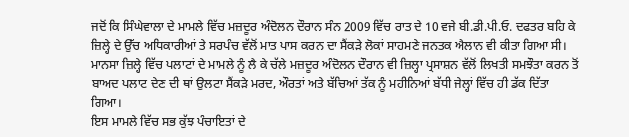ਜਦੋਂ ਕਿ ਸਿੰਘੇਵਾਲਾ ਦੇ ਮਾਮਲੇ ਵਿੱਚ ਮਜ਼ਦੂਰ ਅੰਦੋਲਨ ਦੌਰਾਨ ਸੰਨ 2009 ਵਿੱਚ ਰਾਤ ਦੇ 10 ਵਜੇ ਬੀ.ਡੀ.ਪੀ.ਓ. ਦਫਤਰ ਬਹਿ ਕੇ ਜ਼ਿਲ੍ਹੇ ਦੇ ਉੱਚ ਅਧਿਕਾਰੀਆਂ ਤੇ ਸਰਪੰਚ ਵੱਲੋਂ ਮਾਤ ਪਾਸ ਕਰਨ ਦਾ ਸੈਂਕੜੇ ਲੋਕਾਂ ਸਾਹਮਣੇ ਜਨਤਕ ਐਲਾਨ ਵੀ ਕੀਤਾ ਗਿਆ ਸੀ। ਮਾਨਸਾ ਜ਼ਿਲ੍ਹੇ ਵਿੱਚ ਪਲਾਟਾਂ ਦੇ ਮਾਮਲੇ ਨੂੰ ਲੈ ਕੇ ਚੱਲੇ ਮਜ਼ਦੂਰ ਅੰਦੋਲਨ ਦੌਰਾਨ ਵੀ ਜ਼ਿਲ੍ਹਾ ਪ੍ਰਸਾਸ਼ਨ ਵੱਲੋਂ ਲਿਖਤੀ ਸਮਝੌਤਾ ਕਰਨ ਤੋਂ ਬਾਅਦ ਪਲਾਟ ਦੇਣ ਦੀ ਥਾਂ ਉਲਟਾ ਸੈਂਕੜੇ ਮਰਦ, ਔਰਤਾਂ ਅਤੇ ਬੱਚਿਆਂ ਤੱਕ ਨੂੰ ਮਹੀਨਿਆਂ ਬੱਧੀ ਜੇਲ੍ਹਾਂ ਵਿੱਚ ਹੀ ਡੱਕ ਦਿੱਤਾ ਗਿਆ।
ਇਸ ਮਾਮਲੇ ਵਿੱਚ ਸਭ ਕੁੱਝ ਪੰਚਾਇਤਾਂ ਦੇ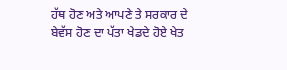ਹੱਥ ਹੋਣ ਅਤੇ ਆਪਣੇ ਤੇ ਸਰਕਾਰ ਦੇ ਬੇਵੱਸ ਹੋਣ ਦਾ ਪੱਤਾ ਖੇਡਦੇ ਹੋਏ ਖੇਤ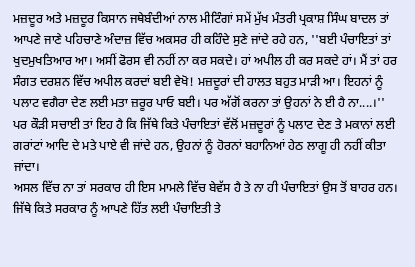ਮਜ਼ਦੂਰ ਅਤੇ ਮਜ਼ਦੂਰ ਕਿਸਾਨ ਜਥੇਬੰਦੀਆਂ ਨਾਲ ਮੀਟਿੰਗਾਂ ਸਮੇਂ ਮੁੱਖ ਮੰਤਰੀ ਪ੍ਰਕਾਸ਼ ਸਿੰਘ ਬਾਦਲ ਤਾਂ ਆਪਣੇ ਜਾਣੇ ਪਹਿਚਾਣੇ ਅੰਦਾਜ਼ ਵਿੱਚ ਅਕਸਰ ਹੀ ਕਹਿੰਦੇ ਸੁਣੇ ਜਾਂਦੇ ਰਹੇ ਹਨ, ''ਬਈ ਪੰਚਾਇਤਾਂ ਤਾਂ ਖੁਦਮੁਖਤਿਆਰ ਆ। ਅਸੀਂ ਫੋਰਸ ਵੀ ਨਹੀਂ ਨਾ ਕਰ ਸਕਦੇ। ਹਾਂ ਅਪੀਲ ਹੀ ਕਰ ਸਕਦੇ ਹਾਂ। ਮੈਂ ਤਾਂ ਹਰ ਸੰਗਤ ਦਰਸ਼ਨ ਵਿੱਚ ਅਪੀਲ ਕਰਦਾਂ ਬਈ ਵੇਖੋ! ਮਜ਼ਦੂਰਾਂ ਦੀ ਹਾਲਤ ਬਹੁਤ ਮਾੜੀ ਆ। ਇਹਨਾਂ ਨੂੰ ਪਲਾਟ ਵਗੈਰਾ ਦੇਣ ਲਈ ਮਤਾ ਜ਼ਰੂਰ ਪਾਓ ਬਈ। ਪਰ ਅੱਗੋਂ ਕਰਨਾ ਤਾਂ ਉਹਨਾਂ ਨੇ ਈ ਹੈ ਨਾ....।''
ਪਰ ਕੌੜੀ ਸਚਾਈ ਤਾਂ ਇਹ ਹੈ ਕਿ ਜਿੱਥੇ ਕਿਤੇ ਪੰਚਾਇਤਾਂ ਵੱਲੋਂ ਮਜ਼ਦੂਰਾਂ ਨੂੰ ਪਲਾਟ ਦੇਣ ਤੇ ਮਕਾਨਾਂ ਲਈ ਗਰਾਂਟਾਂ ਆਦਿ ਦੇ ਮਤੇ ਪਾਏ ਵੀ ਜਾਂਦੇ ਹਨ, ਉਹਨਾਂ ਨੂੰ ਹੋਰਨਾਂ ਬਹਾਨਿਆਂ ਹੇਠ ਲਾਗੂ ਹੀ ਨਹੀਂ ਕੀਤਾ ਜਾਂਦਾ।
ਅਸਲ ਵਿੱਚ ਨਾ ਤਾਂ ਸਰਕਾਰ ਹੀ ਇਸ ਮਾਮਲੇ ਵਿੱਚ ਬੇਵੱਸ ਹੈ ਤੇ ਨਾ ਹੀ ਪੰਚਾਇਤਾਂ ਉਸ ਤੋਂ ਬਾਹਰ ਹਨ। ਜਿੱਥੇ ਕਿਤੇ ਸਰਕਾਰ ਨੂੰ ਆਪਣੇ ਹਿੱਤ ਲਈ ਪੰਚਾਇਤੀ ਤੇ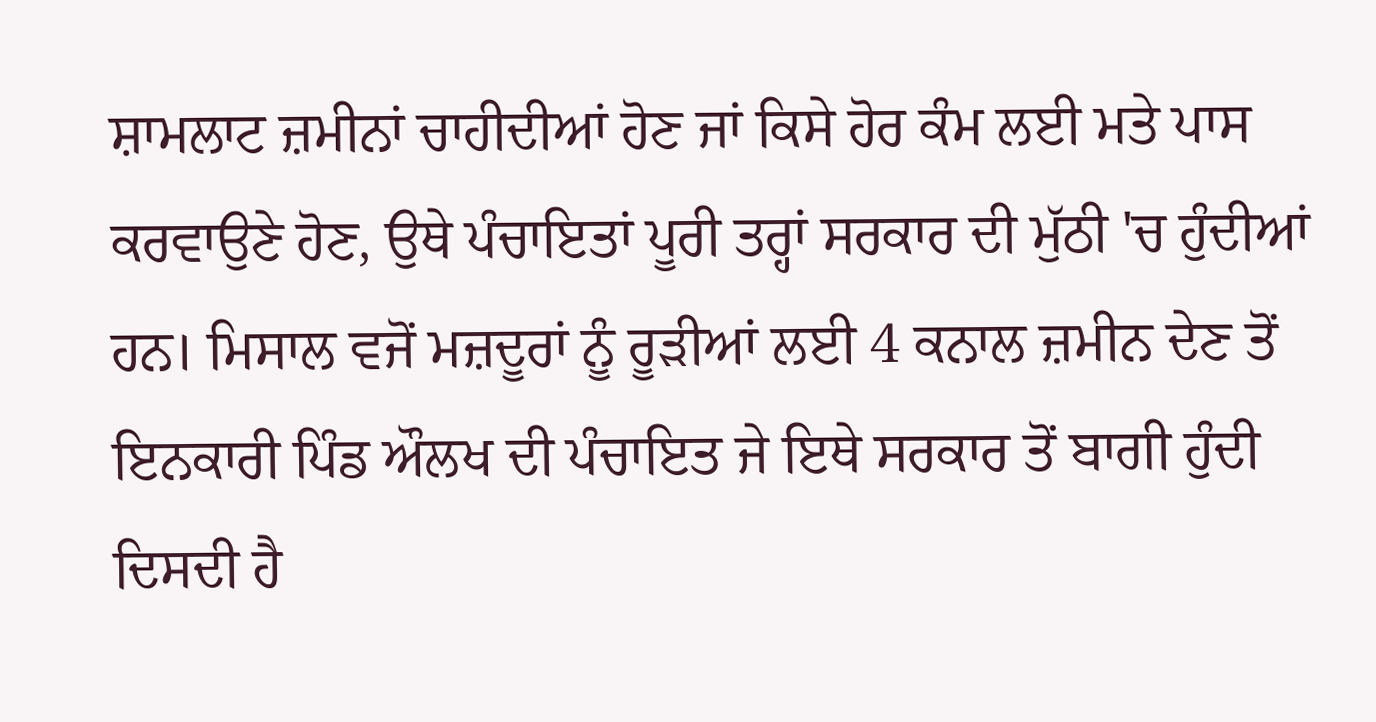ਸ਼ਾਮਲਾਟ ਜ਼ਮੀਨਾਂ ਚਾਹੀਦੀਆਂ ਹੋਣ ਜਾਂ ਕਿਸੇ ਹੋਰ ਕੰਮ ਲਈ ਮਤੇ ਪਾਸ ਕਰਵਾਉਣੇ ਹੋਣ, ਉਥੇ ਪੰਚਾਇਤਾਂ ਪੂਰੀ ਤਰ੍ਹਾਂ ਸਰਕਾਰ ਦੀ ਮੁੱਠੀ 'ਚ ਹੁੰਦੀਆਂ ਹਨ। ਮਿਸਾਲ ਵਜੋਂ ਮਜ਼ਦੂਰਾਂ ਨੂੰ ਰੂੜੀਆਂ ਲਈ 4 ਕਨਾਲ ਜ਼ਮੀਨ ਦੇਣ ਤੋਂ ਇਨਕਾਰੀ ਪਿੰਡ ਔਲਖ ਦੀ ਪੰਚਾਇਤ ਜੇ ਇਥੇ ਸਰਕਾਰ ਤੋਂ ਬਾਗੀ ਹੁੰਦੀ ਦਿਸਦੀ ਹੈ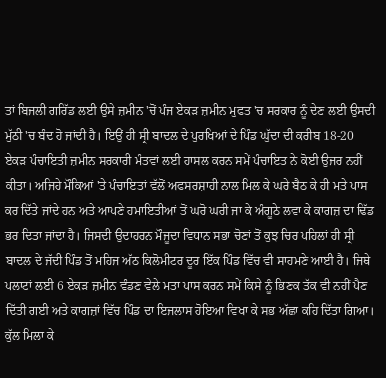ਤਾਂ ਬਿਜਲੀ ਗਰਿੱਡ ਲਈ ਉਸੇ ਜ਼ਮੀਨ 'ਚੋਂ ਪੰਜ ਏਕੜ ਜ਼ਮੀਨ ਮੁਫਤ 'ਚ ਸਰਕਾਰ ਨੂੰ ਦੇਣ ਲਈ ਉਸਦੀ ਮੁੱਠੀ 'ਚ ਬੰਦ ਹੋ ਜਾਂਦੀ ਹੈ। ਇਉਂ ਹੀ ਸ੍ਰੀ ਬਾਦਲ ਦੇ ਪੁਰਖਿਆਂ ਦੇ ਪਿੰਡ ਘੁੱਦਾ ਦੀ ਕਰੀਬ 18-20 ਏਕੜ ਪੰਚਾਇਤੀ ਜ਼ਮੀਨ ਸਰਕਾਰੀ ਮੰਤਵਾਂ ਲਈ ਹਾਸਲ ਕਰਨ ਸਮੇਂ ਪੰਚਾਇਤ ਨੇ ਕੋਈ ਉਜਰ ਨਹੀਂ ਕੀਤਾ। ਅਜਿਹੇ ਮੌਕਿਆਂ 'ਤੇ ਪੰਚਾਇਤਾਂ ਵੱਲੋਂ ਅਫਸਰਸ਼ਾਹੀ ਨਾਲ ਮਿਲ ਕੇ ਘਰੇ ਬੈਠ ਕੇ ਹੀ ਮਤੇ ਪਾਸ ਕਰ ਦਿੱਤੇ ਜਾਂਦੇ ਹਨ ਅਤੇ ਆਪਣੇ ਹਮਾਇਤੀਆਂ ਤੋਂ ਘਰੋ ਘਰੀ ਜਾ ਕੇ ਅੰਗੂਠੇ ਲਵਾ ਕੇ ਕਾਗਜ਼ ਦਾ ਢਿੱਡ ਭਰ ਦਿਤਾ ਜਾਂਦਾ ਹੈ। ਜਿਸਦੀ ਉਦਾਹਰਨ ਮੌਜੂਦਾ ਵਿਧਾਨ ਸਭਾ ਚੋਣਾਂ ਤੋਂ ਕੁਝ ਚਿਰ ਪਹਿਲਾਂ ਹੀ ਸ੍ਰੀ ਬਾਦਲ ਦੇ ਜੱਦੀ ਪਿੰਡ ਤੋਂ ਮਹਿਜ ਅੱਠ ਕਿਲੋਮੀਟਰ ਦੂਰ ਇੱਕ ਪਿੰਡ ਵਿੱਚ ਵੀ ਸਾਹਮਣੇ ਆਈ ਹੈ। ਜਿਥੇ ਪਲਾਟਾਂ ਲਈ 6 ਏਕੜ ਜ਼ਮੀਨ ਵੰਡਣ ਵੇਲੇ ਮਤਾ ਪਾਸ ਕਰਨ ਸਮੇਂ ਕਿਸੇ ਨੂੰ ਭਿਣਕ ਤੱਕ ਵੀ ਨਹੀਂ ਪੈਣ ਦਿੱਤੀ ਗਈ ਅਤੇ ਕਾਗਜ਼ਾਂ ਵਿੱਚ ਪਿੰਡ ਦਾ ਇਜਲਾਸ ਹੋਇਆ ਵਿਖਾ ਕੇ ਸਭ ਅੱਛਾ ਕਹਿ ਦਿੱਤਾ ਗਿਆ।
ਕੁੱਲ ਮਿਲਾ ਕੇ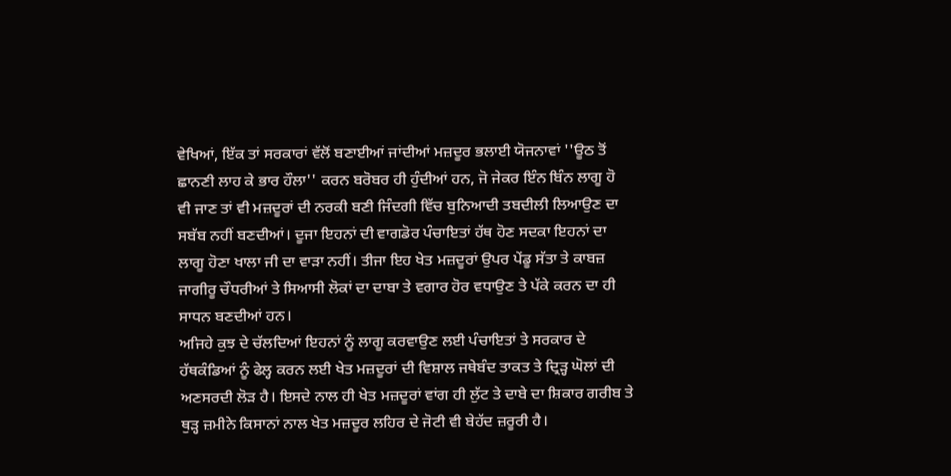ਵੇਖਿਆਂ, ਇੱਕ ਤਾਂ ਸਰਕਾਰਾਂ ਵੱਲੋਂ ਬਣਾਈਆਂ ਜਾਂਦੀਆਂ ਮਜ਼ਦੂਰ ਭਲਾਈ ਯੋਜਨਾਵਾਂ ''ਊਠ ਤੋਂ ਛਾਨਣੀ ਲਾਹ ਕੇ ਭਾਰ ਹੌਲਾ'' ਕਰਨ ਬਰੋਬਰ ਹੀ ਹੁੰਦੀਆਂ ਹਨ, ਜੋ ਜੇਕਰ ਇੰਨ ਬਿੰਨ ਲਾਗੂ ਹੋ ਵੀ ਜਾਣ ਤਾਂ ਵੀ ਮਜ਼ਦੂਰਾਂ ਦੀ ਨਰਕੀ ਬਣੀ ਜਿੰਦਗੀ ਵਿੱਚ ਬੁਨਿਆਦੀ ਤਬਦੀਲੀ ਲਿਆਉਣ ਦਾ ਸਬੱਬ ਨਹੀਂ ਬਣਦੀਆਂ। ਦੂਜਾ ਇਹਨਾਂ ਦੀ ਵਾਗਡੋਰ ਪੰਚਾਇਤਾਂ ਹੱਥ ਹੋਣ ਸਦਕਾ ਇਹਨਾਂ ਦਾ ਲਾਗੂ ਹੋਣਾ ਖਾਲਾ ਜੀ ਦਾ ਵਾੜਾ ਨਹੀਂ। ਤੀਜਾ ਇਹ ਖੇਤ ਮਜ਼ਦੂਰਾਂ ਉਪਰ ਪੇਂਡੂ ਸੱਤਾ ਤੇ ਕਾਬਜ਼ ਜਾਗੀਰੂ ਚੌਧਰੀਆਂ ਤੇ ਸਿਆਸੀ ਲੋਕਾਂ ਦਾ ਦਾਬਾ ਤੇ ਵਗਾਰ ਹੋਰ ਵਧਾਉਣ ਤੇ ਪੱਕੇ ਕਰਨ ਦਾ ਹੀ ਸਾਧਨ ਬਣਦੀਆਂ ਹਨ।
ਅਜਿਹੇ ਕੁਝ ਦੇ ਚੱਲਦਿਆਂ ਇਹਨਾਂ ਨੂੰ ਲਾਗੂ ਕਰਵਾਉਣ ਲਈ ਪੰਚਾਇਤਾਂ ਤੇ ਸਰਕਾਰ ਦੇ ਹੱਥਕੰਡਿਆਂ ਨੂੰ ਫੇਲ੍ਹ ਕਰਨ ਲਈ ਖੇਤ ਮਜ਼ਦੂਰਾਂ ਦੀ ਵਿਸ਼ਾਲ ਜਥੇਬੰਦ ਤਾਕਤ ਤੇ ਦ੍ਰਿੜ੍ਹ ਘੋਲਾਂ ਦੀ ਅਣਸਰਦੀ ਲੋੜ ਹੈ। ਇਸਦੇ ਨਾਲ ਹੀ ਖੇਤ ਮਜ਼ਦੂਰਾਂ ਵਾਂਗ ਹੀ ਲੁੱਟ ਤੇ ਦਾਬੇ ਦਾ ਸ਼ਿਕਾਰ ਗਰੀਬ ਤੇ ਥੁੜ੍ਹ ਜ਼ਮੀਨੇ ਕਿਸਾਨਾਂ ਨਾਲ ਖੇਤ ਮਜ਼ਦੂਰ ਲਹਿਰ ਦੇ ਜੋਟੀ ਵੀ ਬੇਹੱਦ ਜ਼ਰੂਰੀ ਹੈ।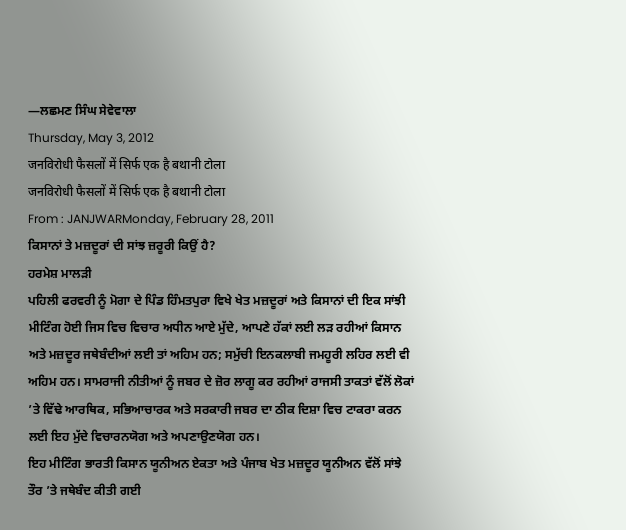—ਲਛਮਣ ਸਿੰਘ ਸੇਵੇਵਾਲਾ
Thursday, May 3, 2012
जनविरोधी फैसलों में सिर्फ एक है बथानी टोला
जनविरोधी फैसलों में सिर्फ एक है बथानी टोला
From : JANJWARMonday, February 28, 2011
ਕਿਸਾਨਾਂ ਤੇ ਮਜ਼ਦੂਰਾਂ ਦੀ ਸਾਂਝ ਜ਼ਰੂਰੀ ਕਿਉਂ ਹੈ?
ਹਰਮੇਸ਼ ਮਾਲੜੀ
ਪਹਿਲੀ ਫਰਵਰੀ ਨੂੰ ਮੋਗਾ ਦੇ ਪਿੰਡ ਹਿੰਮਤਪੁਰਾ ਵਿਖੇ ਖੇਤ ਮਜ਼ਦੂਰਾਂ ਅਤੇ ਕਿਸਾਨਾਂ ਦੀ ਇਕ ਸਾਂਝੀ ਮੀਟਿੰਗ ਹੋਈ ਜਿਸ ਵਿਚ ਵਿਚਾਰ ਅਧੀਨ ਆਏ ਮੁੱਦੇ, ਆਪਣੇ ਹੱਕਾਂ ਲਈ ਲੜ ਰਹੀਆਂ ਕਿਸਾਨ ਅਤੇ ਮਜ਼ਦੂਰ ਜਥੇਬੰਦੀਆਂ ਲਈ ਤਾਂ ਅਹਿਮ ਹਨ; ਸਮੁੱਚੀ ਇਨਕਲਾਬੀ ਜਮਹੂਰੀ ਲਹਿਰ ਲਈ ਵੀ ਅਹਿਮ ਹਨ। ਸਾਮਰਾਜੀ ਨੀਤੀਆਂ ਨੂੰ ਜਬਰ ਦੇ ਜ਼ੋਰ ਲਾਗੂ ਕਰ ਰਹੀਆਂ ਰਾਜਸੀ ਤਾਕਤਾਂ ਵੱਲੋਂ ਲੋਕਾਂ ’ਤੇ ਵਿੱਢੇ ਆਰਥਿਕ, ਸਭਿਆਚਾਰਕ ਅਤੇ ਸਰਕਾਰੀ ਜਬਰ ਦਾ ਠੀਕ ਦਿਸ਼ਾ ਵਿਚ ਟਾਕਰਾ ਕਰਨ ਲਈ ਇਹ ਮੁੱਦੇ ਵਿਚਾਰਨਯੋਗ ਅਤੇ ਅਪਣਾਉਣਯੋਗ ਹਨ।
ਇਹ ਮੀਟਿੰਗ ਭਾਰਤੀ ਕਿਸਾਨ ਯੂਨੀਅਨ ਏਕਤਾ ਅਤੇ ਪੰਜਾਬ ਖੇਤ ਮਜ਼ਦੂਰ ਯੂਨੀਅਨ ਵੱਲੋਂ ਸਾਂਝੇ ਤੌਰ ’ਤੇ ਜਥੇਬੰਦ ਕੀਤੀ ਗਈ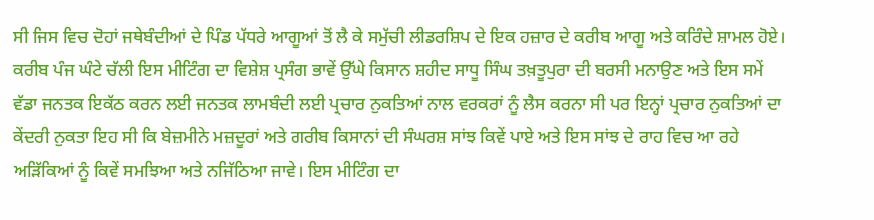ਸੀ ਜਿਸ ਵਿਚ ਦੋਹਾਂ ਜਥੇਬੰਦੀਆਂ ਦੇ ਪਿੰਡ ਪੱਧਰੇ ਆਗੂਆਂ ਤੋਂ ਲੈ ਕੇ ਸਮੁੱਚੀ ਲੀਡਰਸ਼ਿਪ ਦੇ ਇਕ ਹਜ਼ਾਰ ਦੇ ਕਰੀਬ ਆਗੂ ਅਤੇ ਕਰਿੰਦੇ ਸ਼ਾਮਲ ਹੋਏ। ਕਰੀਬ ਪੰਜ ਘੰਟੇ ਚੱਲੀ ਇਸ ਮੀਟਿੰਗ ਦਾ ਵਿਸ਼ੇਸ਼ ਪ੍ਰਸੰਗ ਭਾਵੇਂ ਉੱਘੇ ਕਿਸਾਨ ਸ਼ਹੀਦ ਸਾਧੂ ਸਿੰਘ ਤਖ਼ਤੂਪੁਰਾ ਦੀ ਬਰਸੀ ਮਨਾਉਣ ਅਤੇ ਇਸ ਸਮੇਂ ਵੱਡਾ ਜਨਤਕ ਇਕੱਠ ਕਰਨ ਲਈ ਜਨਤਕ ਲਾਮਬੰਦੀ ਲਈ ਪ੍ਰਚਾਰ ਨੁਕਤਿਆਂ ਨਾਲ ਵਰਕਰਾਂ ਨੂੰ ਲੈਸ ਕਰਨਾ ਸੀ ਪਰ ਇਨ੍ਹਾਂ ਪ੍ਰਚਾਰ ਨੁਕਤਿਆਂ ਦਾ ਕੇਂਦਰੀ ਨੁਕਤਾ ਇਹ ਸੀ ਕਿ ਬੇਜ਼ਮੀਨੇ ਮਜ਼ਦੂਰਾਂ ਅਤੇ ਗਰੀਬ ਕਿਸਾਨਾਂ ਦੀ ਸੰਘਰਸ਼ ਸਾਂਝ ਕਿਵੇਂ ਪਾਏ ਅਤੇ ਇਸ ਸਾਂਝ ਦੇ ਰਾਹ ਵਿਚ ਆ ਰਹੇ ਅੜਿੱਕਿਆਂ ਨੂੰ ਕਿਵੇਂ ਸਮਝਿਆ ਅਤੇ ਨਜਿੱਠਿਆ ਜਾਵੇ। ਇਸ ਮੀਟਿੰਗ ਦਾ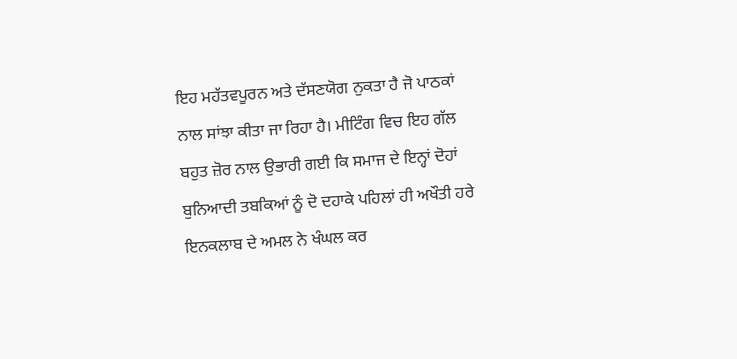ਇਹ ਮਹੱਤਵਪੂਰਨ ਅਤੇ ਦੱਸਣਯੋਗ ਨੁਕਤਾ ਹੈ ਜੋ ਪਾਠਕਾਂ ਨਾਲ ਸਾਂਝਾ ਕੀਤਾ ਜਾ ਰਿਹਾ ਹੈ। ਮੀਟਿੰਗ ਵਿਚ ਇਹ ਗੱਲ ਬਹੁਤ ਜ਼ੋਰ ਨਾਲ ਉਭਾਰੀ ਗਈ ਕਿ ਸਮਾਜ ਦੇ ਇਨ੍ਹਾਂ ਦੋਹਾਂ ਬੁਨਿਆਦੀ ਤਬਕਿਆਂ ਨੂੰ ਦੋ ਦਹਾਕੇ ਪਹਿਲਾਂ ਹੀ ਅਖੌਤੀ ਹਰੇ ਇਨਕਲਾਬ ਦੇ ਅਮਲ ਨੇ ਖੰਘਲ ਕਰ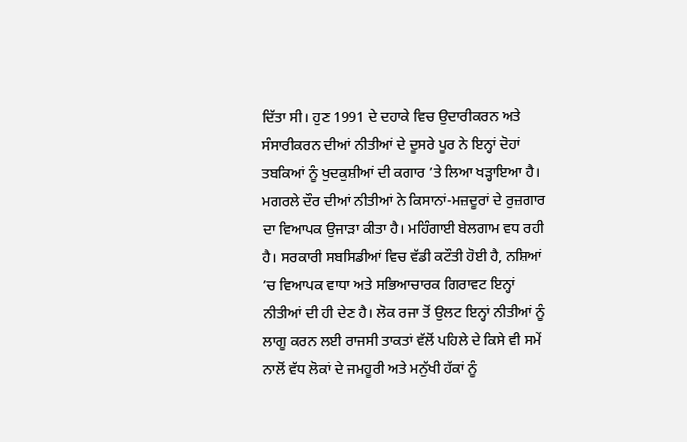ਦਿੱਤਾ ਸੀ। ਹੁਣ 1991 ਦੇ ਦਹਾਕੇ ਵਿਚ ਉਦਾਰੀਕਰਨ ਅਤੇ ਸੰਸਾਰੀਕਰਨ ਦੀਆਂ ਨੀਤੀਆਂ ਦੇ ਦੂਸਰੇ ਪੂਰ ਨੇ ਇਨ੍ਹਾਂ ਦੋਹਾਂ ਤਬਕਿਆਂ ਨੂੰ ਖੁਦਕੁਸ਼ੀਆਂ ਦੀ ਕਗਾਰ ’ਤੇ ਲਿਆ ਖੜ੍ਹਾਇਆ ਹੈ। ਮਗਰਲੇ ਦੌਰ ਦੀਆਂ ਨੀਤੀਆਂ ਨੇ ਕਿਸਾਨਾਂ-ਮਜ਼ਦੂਰਾਂ ਦੇ ਰੁਜ਼ਗਾਰ ਦਾ ਵਿਆਪਕ ਉਜਾੜਾ ਕੀਤਾ ਹੈ। ਮਹਿੰਗਾਈ ਬੇਲਗਾਮ ਵਧ ਰਹੀ ਹੈ। ਸਰਕਾਰੀ ਸਬਸਿਡੀਆਂ ਵਿਚ ਵੱਡੀ ਕਟੌਤੀ ਹੋਈ ਹੈ, ਨਸ਼ਿਆਂ ’ਚ ਵਿਆਪਕ ਵਾਧਾ ਅਤੇ ਸਭਿਆਚਾਰਕ ਗਿਰਾਵਟ ਇਨ੍ਹਾਂ ਨੀਤੀਆਂ ਦੀ ਹੀ ਦੇਣ ਹੈ। ਲੋਕ ਰਜਾ ਤੋਂ ਉਲਟ ਇਨ੍ਹਾਂ ਨੀਤੀਆਂ ਨੂੰ ਲਾਗੂ ਕਰਨ ਲਈ ਰਾਜਸੀ ਤਾਕਤਾਂ ਵੱਲੋਂ ਪਹਿਲੇ ਦੇ ਕਿਸੇ ਵੀ ਸਮੇਂ ਨਾਲੋਂ ਵੱਧ ਲੋਕਾਂ ਦੇ ਜਮਹੂਰੀ ਅਤੇ ਮਨੁੱਖੀ ਹੱਕਾਂ ਨੂੰ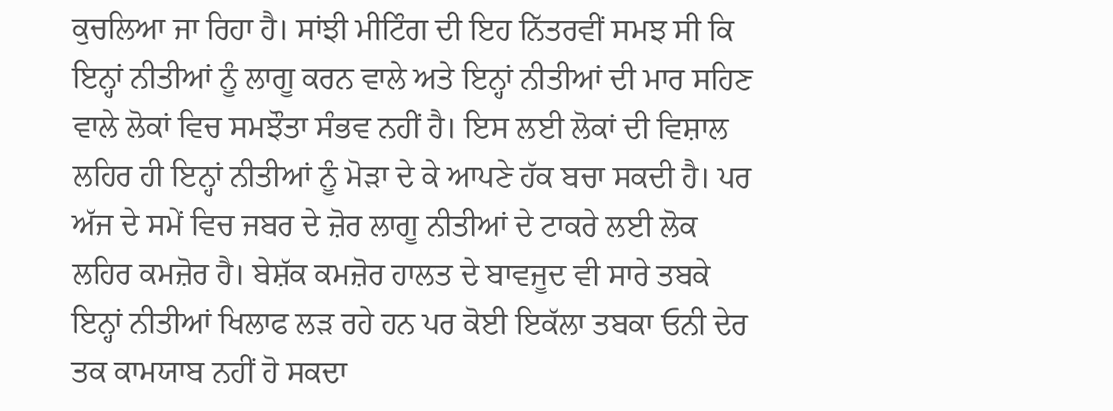ਕੁਚਲਿਆ ਜਾ ਰਿਹਾ ਹੈ। ਸਾਂਝੀ ਮੀਟਿੰਗ ਦੀ ਇਹ ਨਿੱਤਰਵੀਂ ਸਮਝ ਸੀ ਕਿ ਇਨ੍ਹਾਂ ਨੀਤੀਆਂ ਨੂੰ ਲਾਗੂ ਕਰਨ ਵਾਲੇ ਅਤੇ ਇਨ੍ਹਾਂ ਨੀਤੀਆਂ ਦੀ ਮਾਰ ਸਹਿਣ ਵਾਲੇ ਲੋਕਾਂ ਵਿਚ ਸਮਝੌਤਾ ਸੰਭਵ ਨਹੀਂ ਹੈ। ਇਸ ਲਈ ਲੋਕਾਂ ਦੀ ਵਿਸ਼ਾਲ ਲਹਿਰ ਹੀ ਇਨ੍ਹਾਂ ਨੀਤੀਆਂ ਨੂੰ ਮੋੜਾ ਦੇ ਕੇ ਆਪਣੇ ਹੱਕ ਬਚਾ ਸਕਦੀ ਹੈ। ਪਰ ਅੱਜ ਦੇ ਸਮੇਂ ਵਿਚ ਜਬਰ ਦੇ ਜ਼ੋਰ ਲਾਗੂ ਨੀਤੀਆਂ ਦੇ ਟਾਕਰੇ ਲਈ ਲੋਕ ਲਹਿਰ ਕਮਜ਼ੋਰ ਹੈ। ਬੇਸ਼ੱਕ ਕਮਜ਼ੋਰ ਹਾਲਤ ਦੇ ਬਾਵਜੂਦ ਵੀ ਸਾਰੇ ਤਬਕੇ ਇਨ੍ਹਾਂ ਨੀਤੀਆਂ ਖਿਲਾਫ ਲੜ ਰਹੇ ਹਨ ਪਰ ਕੋਈ ਇਕੱਲਾ ਤਬਕਾ ਓਨੀ ਦੇਰ ਤਕ ਕਾਮਯਾਬ ਨਹੀਂ ਹੋ ਸਕਦਾ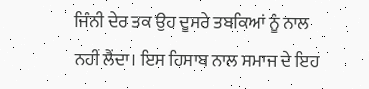ਜਿੰਨੀ ਦੇਰ ਤਕ ਉਹ ਦੂਸਰੇ ਤਬਕਿਆਂ ਨੂੰ ਨਾਲ ਨਹੀਂ ਲੈਂਦਾ। ਇਸ ਹਿਸਾਬ ਨਾਲ ਸਮਾਜ ਦੇ ਇਹ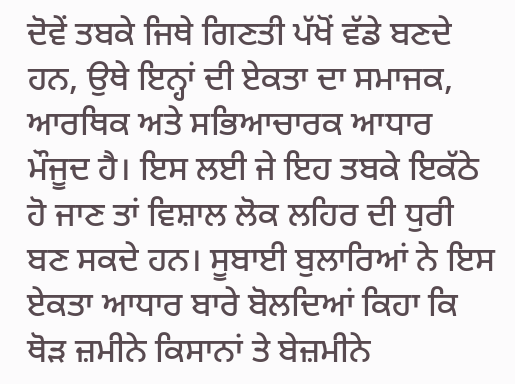ਦੋਵੇਂ ਤਬਕੇ ਜਿਥੇ ਗਿਣਤੀ ਪੱਖੋਂ ਵੱਡੇ ਬਣਦੇ ਹਨ, ਉਥੇ ਇਨ੍ਹਾਂ ਦੀ ਏਕਤਾ ਦਾ ਸਮਾਜਕ, ਆਰਥਿਕ ਅਤੇ ਸਭਿਆਚਾਰਕ ਆਧਾਰ ਮੌਜੂਦ ਹੈ। ਇਸ ਲਈ ਜੇ ਇਹ ਤਬਕੇ ਇਕੱਠੇ ਹੋ ਜਾਣ ਤਾਂ ਵਿਸ਼ਾਲ ਲੋਕ ਲਹਿਰ ਦੀ ਧੁਰੀ ਬਣ ਸਕਦੇ ਹਨ। ਸੂਬਾਈ ਬੁਲਾਰਿਆਂ ਨੇ ਇਸ ਏਕਤਾ ਆਧਾਰ ਬਾਰੇ ਬੋਲਦਿਆਂ ਕਿਹਾ ਕਿ ਥੋੜ ਜ਼ਮੀਨੇ ਕਿਸਾਨਾਂ ਤੇ ਬੇਜ਼ਮੀਨੇ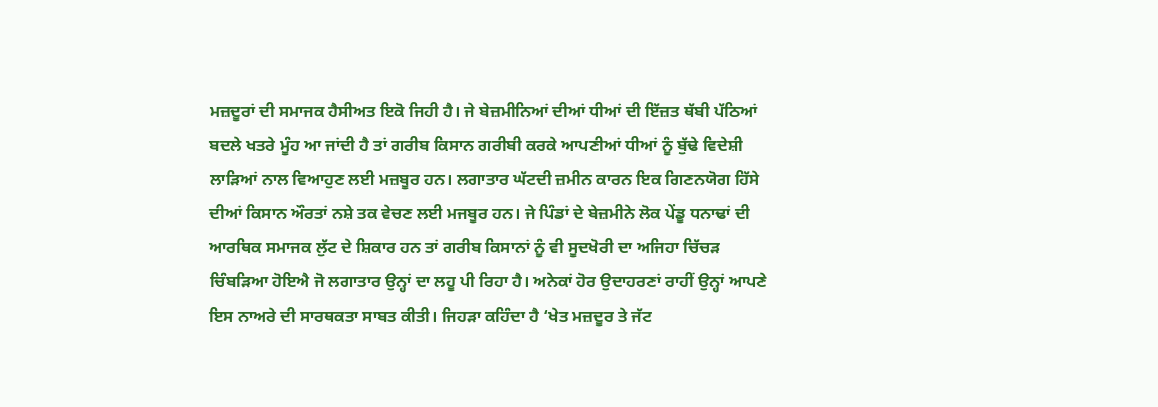ਮਜ਼ਦੂਰਾਂ ਦੀ ਸਮਾਜਕ ਹੈਸੀਅਤ ਇਕੋ ਜਿਹੀ ਹੈ। ਜੇ ਬੇਜ਼ਮੀਨਿਆਂ ਦੀਆਂ ਧੀਆਂ ਦੀ ਇੱਜ਼ਤ ਥੱਬੀ ਪੱਠਿਆਂ ਬਦਲੇ ਖਤਰੇ ਮੂੰਹ ਆ ਜਾਂਦੀ ਹੈ ਤਾਂ ਗਰੀਬ ਕਿਸਾਨ ਗਰੀਬੀ ਕਰਕੇ ਆਪਣੀਆਂ ਧੀਆਂ ਨੂੰ ਬੁੱਢੇ ਵਿਦੇਸ਼ੀ ਲਾੜਿਆਂ ਨਾਲ ਵਿਆਹੁਣ ਲਈ ਮਜ਼ਬੂਰ ਹਨ। ਲਗਾਤਾਰ ਘੱਟਦੀ ਜ਼ਮੀਨ ਕਾਰਨ ਇਕ ਗਿਣਨਯੋਗ ਹਿੱਸੇ ਦੀਆਂ ਕਿਸਾਨ ਔਰਤਾਂ ਨਸ਼ੇ ਤਕ ਵੇਚਣ ਲਈ ਮਜਬੂਰ ਹਨ। ਜੇ ਪਿੰਡਾਂ ਦੇ ਬੇਜ਼ਮੀਨੇ ਲੋਕ ਪੇਂਡੂ ਧਨਾਢਾਂ ਦੀ ਆਰਥਿਕ ਸਮਾਜਕ ਲੁੱਟ ਦੇ ਸ਼ਿਕਾਰ ਹਨ ਤਾਂ ਗਰੀਬ ਕਿਸਾਨਾਂ ਨੂੰ ਵੀ ਸੂਦਖੋਰੀ ਦਾ ਅਜਿਹਾ ਚਿੱਚੜ ਚਿੰਬੜਿਆ ਹੋਇਐ ਜੋ ਲਗਾਤਾਰ ਉਨ੍ਹਾਂ ਦਾ ਲਹੂ ਪੀ ਰਿਹਾ ਹੈ। ਅਨੇਕਾਂ ਹੋਰ ਉਦਾਹਰਣਾਂ ਰਾਹੀਂ ਉਨ੍ਹਾਂ ਆਪਣੇ ਇਸ ਨਾਅਰੇ ਦੀ ਸਾਰਥਕਤਾ ਸਾਬਤ ਕੀਤੀ। ਜਿਹੜਾ ਕਹਿੰਦਾ ਹੈ ‘ਖੇਤ ਮਜ਼ਦੂਰ ਤੇ ਜੱਟ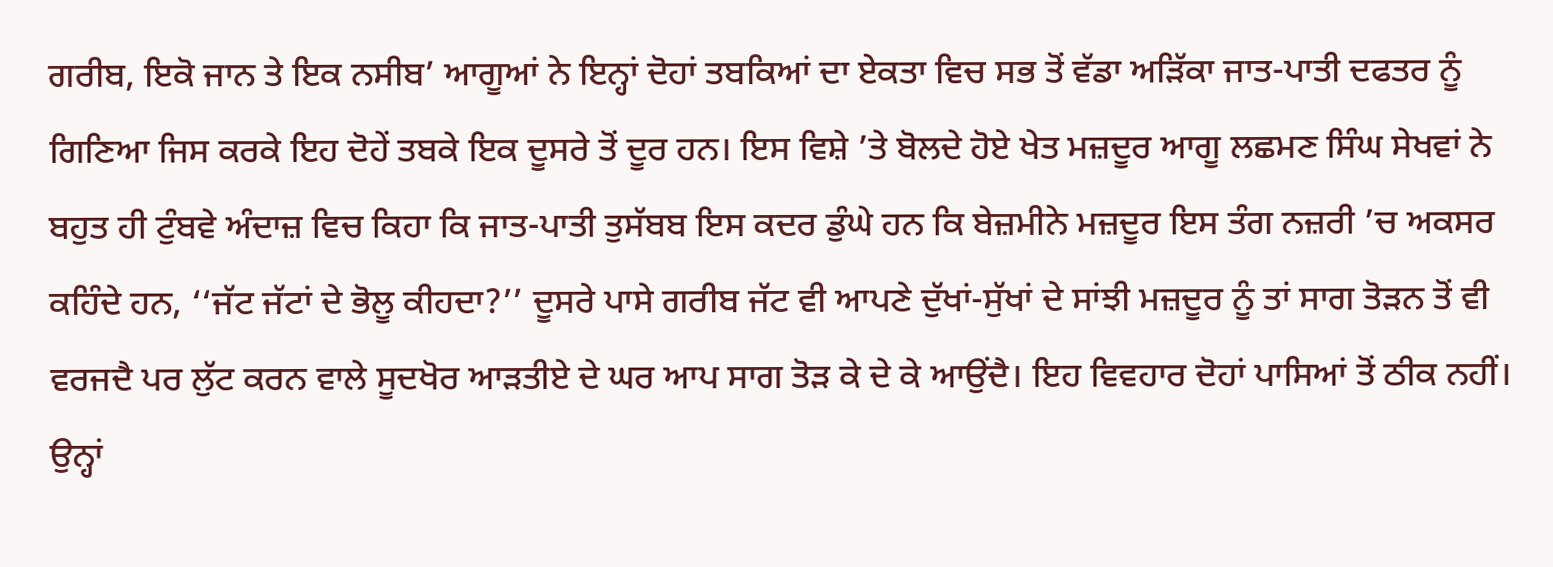ਗਰੀਬ, ਇਕੋ ਜਾਨ ਤੇ ਇਕ ਨਸੀਬ’ ਆਗੂਆਂ ਨੇ ਇਨ੍ਹਾਂ ਦੋਹਾਂ ਤਬਕਿਆਂ ਦਾ ਏਕਤਾ ਵਿਚ ਸਭ ਤੋਂ ਵੱਡਾ ਅੜਿੱਕਾ ਜਾਤ-ਪਾਤੀ ਦਫਤਰ ਨੂੰ ਗਿਣਿਆ ਜਿਸ ਕਰਕੇ ਇਹ ਦੋਹੇਂ ਤਬਕੇ ਇਕ ਦੂਸਰੇ ਤੋਂ ਦੂਰ ਹਨ। ਇਸ ਵਿਸ਼ੇ ’ਤੇ ਬੋਲਦੇ ਹੋਏ ਖੇਤ ਮਜ਼ਦੂਰ ਆਗੂ ਲਛਮਣ ਸਿੰਘ ਸੇਖਵਾਂ ਨੇ ਬਹੁਤ ਹੀ ਟੁੰਬਵੇ ਅੰਦਾਜ਼ ਵਿਚ ਕਿਹਾ ਕਿ ਜਾਤ-ਪਾਤੀ ਤੁਸੱਬਬ ਇਸ ਕਦਰ ਡੁੰਘੇ ਹਨ ਕਿ ਬੇਜ਼ਮੀਨੇ ਮਜ਼ਦੂਰ ਇਸ ਤੰਗ ਨਜ਼ਰੀ ’ਚ ਅਕਸਰ ਕਹਿੰਦੇ ਹਨ, ‘‘ਜੱਟ ਜੱਟਾਂ ਦੇ ਭੋਲੂ ਕੀਹਦਾ?’’ ਦੂਸਰੇ ਪਾਸੇ ਗਰੀਬ ਜੱਟ ਵੀ ਆਪਣੇ ਦੁੱਖਾਂ-ਸੁੱਖਾਂ ਦੇ ਸਾਂਝੀ ਮਜ਼ਦੂਰ ਨੂੰ ਤਾਂ ਸਾਗ ਤੋੜਨ ਤੋਂ ਵੀ ਵਰਜਦੈ ਪਰ ਲੁੱਟ ਕਰਨ ਵਾਲੇ ਸੂਦਖੋਰ ਆੜਤੀਏ ਦੇ ਘਰ ਆਪ ਸਾਗ ਤੋੜ ਕੇ ਦੇ ਕੇ ਆਉਂਦੈ। ਇਹ ਵਿਵਹਾਰ ਦੋਹਾਂ ਪਾਸਿਆਂ ਤੋਂ ਠੀਕ ਨਹੀਂ। ਉਨ੍ਹਾਂ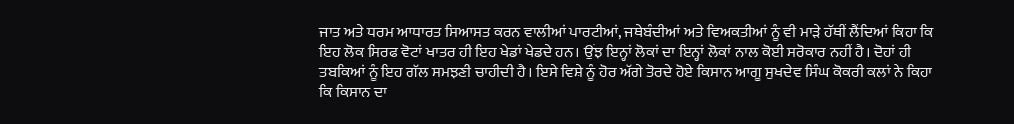ਜਾਤ ਅਤੇ ਧਰਮ ਆਧਾਰਤ ਸਿਆਸਤ ਕਰਨ ਵਾਲੀਆਂ ਪਾਰਟੀਆਂ, ਜਥੇਬੰਦੀਆਂ ਅਤੇ ਵਿਅਕਤੀਆਂ ਨੂੰ ਵੀ ਮਾੜੇ ਹੱਥੀਂ ਲੈਂਦਿਆਂ ਕਿਹਾ ਕਿ ਇਹ ਲੋਕ ਸਿਰਫ ਵੋਟਾਂ ਖਾਤਰ ਹੀ ਇਹ ਖੇਡਾਂ ਖੇਡਦੇ ਹਨ। ਉਂਝ ਇਨ੍ਹਾਂ ਲੋਕਾਂ ਦਾ ਇਨ੍ਹਾਂ ਲੋਕਾਂ ਨਾਲ ਕੋਈ ਸਰੋਕਾਰ ਨਹੀਂ ਹੈ। ਦੋਹਾਂ ਹੀ ਤਬਕਿਆਂ ਨੂੰ ਇਹ ਗੱਲ ਸਮਝਣੀ ਚਾਹੀਦੀ ਹੈ। ਇਸੇ ਵਿਸ਼ੇ ਨੂੰ ਹੋਰ ਅੱਗੇ ਤੋਰਦੇ ਹੋਏ ਕਿਸਾਨ ਆਗੂ ਸੁਖਦੇਵ ਸਿੰਘ ਕੋਕਰੀ ਕਲਾਂ ਨੇ ਕਿਹਾ ਕਿ ਕਿਸਾਨ ਦਾ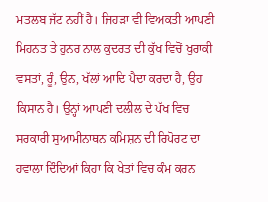ਮਤਲਬ ਜੱਟ ਨਹੀਂ ਹੈ। ਜਿਹੜਾ ਵੀ ਵਿਅਕਤੀ ਆਪਣੀ ਮਿਹਨਤ ਤੇ ਹੁਨਰ ਨਾਲ ਕੁਦਰਤ ਦੀ ਕੁੱਖ ਵਿਚੋਂ ਖੁਰਾਕੀ ਵਸਤਾਂ, ਰੂੰ, ਉਨ, ਖੱਲਾਂ ਆਦਿ ਪੈਦਾ ਕਰਦਾ ਹੈ, ਉਹ ਕਿਸਾਨ ਹੈ। ਉਨ੍ਹਾਂ ਆਪਣੀ ਦਲੀਲ ਦੇ ਪੱਖ ਵਿਚ ਸਰਕਾਰੀ ਸੁਆਮੀਨਾਥਨ ਕਮਿਸ਼ਨ ਦੀ ਰਿਪੋਰਟ ਦਾ ਹਵਾਲਾ ਦਿੰਦਿਆਂ ਕਿਹਾ ਕਿ ਖੇਤਾਂ ਵਿਚ ਕੰਮ ਕਰਨ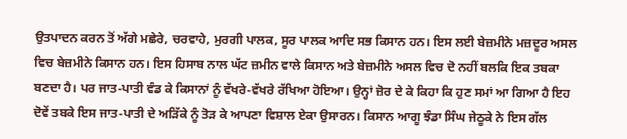ਉਤਪਾਦਨ ਕਰਨ ਤੋਂ ਅੱਗੇ ਮਛੇਰੇ, ਚਰਵਾਹੇ, ਮੁਰਗੀ ਪਾਲਕ, ਸੂਰ ਪਾਲਕ ਆਦਿ ਸਭ ਕਿਸਾਨ ਹਨ। ਇਸ ਲਈ ਬੇਜ਼ਮੀਨੇ ਮਜ਼ਦੂਰ ਅਸਲ ਵਿਚ ਬੇਜ਼ਮੀਨੇ ਕਿਸਾਨ ਹਨ। ਇਸ ਹਿਸਾਬ ਨਾਲ ਘੱਟ ਜ਼ਮੀਨ ਵਾਲੇ ਕਿਸਾਨ ਅਤੇ ਬੇਜ਼ਮੀਨੇ ਅਸਲ ਵਿਚ ਦੋ ਨਹੀਂ ਬਲਕਿ ਇਕ ਤਬਕਾ ਬਣਦਾ ਹੈ। ਪਰ ਜਾਤ-ਪਾਤੀ ਵੰਡ ਕੇ ਕਿਸਾਨਾਂ ਨੂੰ ਵੱਖਰੇ-ਵੱਖਰੇ ਰੱਖਿਆ ਹੋਇਆ। ਉਨ੍ਹਾਂ ਜ਼ੋਰ ਦੇ ਕੇ ਕਿਹਾ ਕਿ ਹੁਣ ਸਮਾਂ ਆ ਗਿਆ ਹੈ ਇਹ ਦੋਵੇਂ ਤਬਕੇ ਇਸ ਜਾਤ-ਪਾਤੀ ਦੇ ਅੜਿੱਕੇ ਨੂੰ ਤੋੜ ਕੇ ਆਪਣਾ ਵਿਸ਼ਾਲ ਏਕਾ ਉਸਾਰਨ। ਕਿਸਾਨ ਆਗੂ ਝੰਡਾ ਸਿੰਘ ਜੇਠੂਕੇ ਨੇ ਇਸ ਗੱਲ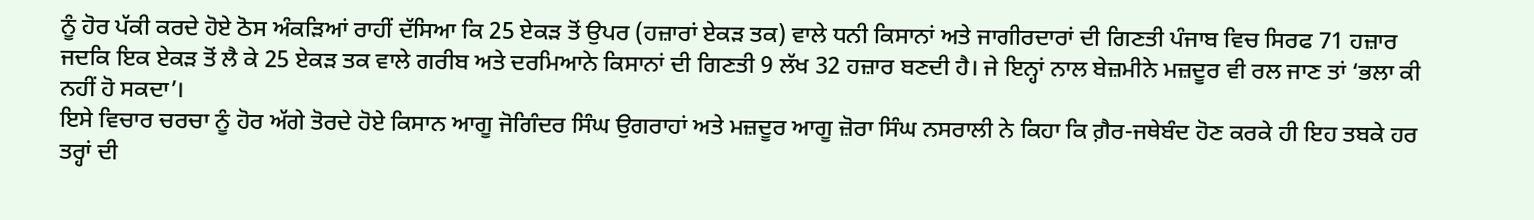ਨੂੰ ਹੋਰ ਪੱਕੀ ਕਰਦੇ ਹੋਏ ਠੋਸ ਅੰਕੜਿਆਂ ਰਾਹੀਂ ਦੱਸਿਆ ਕਿ 25 ਏਕੜ ਤੋਂ ਉਪਰ (ਹਜ਼ਾਰਾਂ ਏਕੜ ਤਕ) ਵਾਲੇ ਧਨੀ ਕਿਸਾਨਾਂ ਅਤੇ ਜਾਗੀਰਦਾਰਾਂ ਦੀ ਗਿਣਤੀ ਪੰਜਾਬ ਵਿਚ ਸਿਰਫ 71 ਹਜ਼ਾਰ ਜਦਕਿ ਇਕ ਏਕੜ ਤੋਂ ਲੈ ਕੇ 25 ਏਕੜ ਤਕ ਵਾਲੇ ਗਰੀਬ ਅਤੇ ਦਰਮਿਆਨੇ ਕਿਸਾਨਾਂ ਦੀ ਗਿਣਤੀ 9 ਲੱਖ 32 ਹਜ਼ਾਰ ਬਣਦੀ ਹੈ। ਜੇ ਇਨ੍ਹਾਂ ਨਾਲ ਬੇਜ਼ਮੀਨੇ ਮਜ਼ਦੂਰ ਵੀ ਰਲ ਜਾਣ ਤਾਂ ‘ਭਲਾ ਕੀ ਨਹੀਂ ਹੋ ਸਕਦਾ’।
ਇਸੇ ਵਿਚਾਰ ਚਰਚਾ ਨੂੰ ਹੋਰ ਅੱਗੇ ਤੋਰਦੇ ਹੋਏ ਕਿਸਾਨ ਆਗੂ ਜੋਗਿੰਦਰ ਸਿੰਘ ਉਗਰਾਹਾਂ ਅਤੇ ਮਜ਼ਦੂਰ ਆਗੂ ਜ਼ੋਰਾ ਸਿੰਘ ਨਸਰਾਲੀ ਨੇ ਕਿਹਾ ਕਿ ਗ਼ੈਰ-ਜਥੇਬੰਦ ਹੋਣ ਕਰਕੇ ਹੀ ਇਹ ਤਬਕੇ ਹਰ ਤਰ੍ਹਾਂ ਦੀ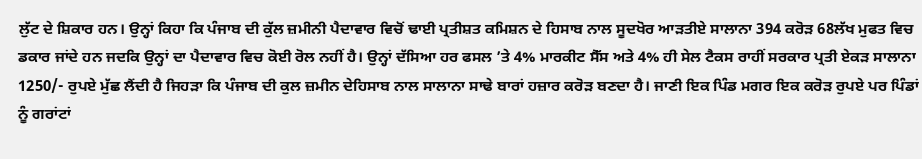ਲੁੱਟ ਦੇ ਸ਼ਿਕਾਰ ਹਨ। ਉਨ੍ਹਾਂ ਕਿਹਾ ਕਿ ਪੰਜਾਬ ਦੀ ਕੁੱਲ ਜ਼ਮੀਨੀ ਪੈਦਾਵਾਰ ਵਿਚੋਂ ਢਾਈ ਪ੍ਰਤੀਸ਼ਤ ਕਮਿਸ਼ਨ ਦੇ ਹਿਸਾਬ ਨਾਲ ਸੂਦਖੋਰ ਆੜਤੀਏ ਸਾਲਾਨਾ 394 ਕਰੋੜ 68ਲੱਖ ਮੁਫਤ ਵਿਚ ਡਕਾਰ ਜਾਂਦੇ ਹਨ ਜਦਕਿ ਉਨ੍ਹਾਂ ਦਾ ਪੈਦਾਵਾਰ ਵਿਚ ਕੋਈ ਰੋਲ ਨਹੀਂ ਹੈ। ਉਨ੍ਹਾਂ ਦੱਸਿਆ ਹਰ ਫਸਲ ’ਤੇ 4% ਮਾਰਕੀਟ ਸੈੱਸ ਅਤੇ 4% ਹੀ ਸੇਲ ਟੈਕਸ ਰਾਹੀਂ ਸਰਕਾਰ ਪ੍ਰਤੀ ਏਕੜ ਸਾਲਾਨਾ 1250/- ਰੁਪਏ ਮੁੱਛ ਲੈਂਦੀ ਹੈ ਜਿਹੜਾ ਕਿ ਪੰਜਾਬ ਦੀ ਕੁਲ ਜ਼ਮੀਨ ਦੇਹਿਸਾਬ ਨਾਲ ਸਾਲਾਨਾ ਸਾਢੇ ਬਾਰਾਂ ਹਜ਼ਾਰ ਕਰੋੜ ਬਣਦਾ ਹੈ। ਜਾਣੀ ਇਕ ਪਿੰਡ ਮਗਰ ਇਕ ਕਰੋੜ ਰੁਪਏ ਪਰ ਪਿੰਡਾਂ ਨੂੰ ਗਰਾਂਟਾਂ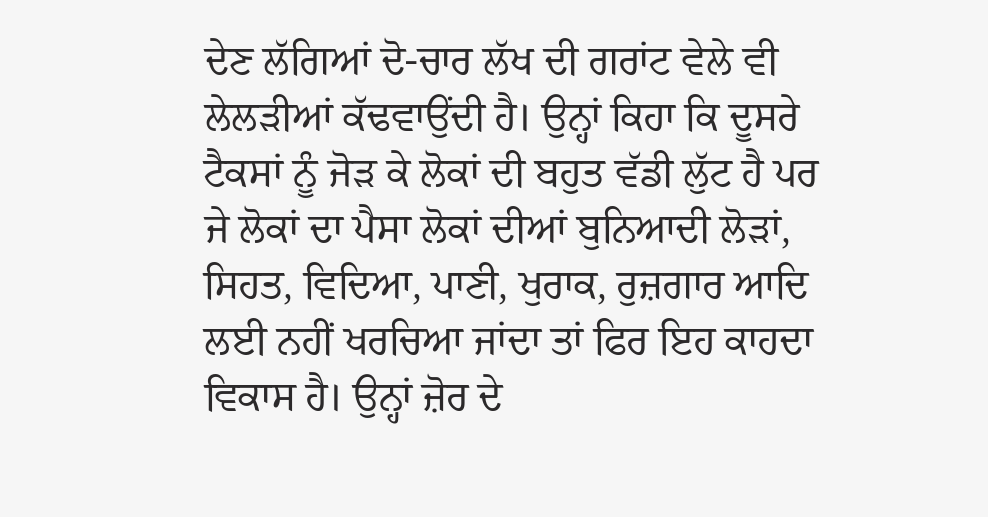ਦੇਣ ਲੱਗਿਆਂ ਦੋ-ਚਾਰ ਲੱਖ ਦੀ ਗਰਾਂਟ ਵੇਲੇ ਵੀ ਲੇਲੜੀਆਂ ਕੱਢਵਾਉਂਦੀ ਹੈ। ਉਨ੍ਹਾਂ ਕਿਹਾ ਕਿ ਦੂਸਰੇ ਟੈਕਸਾਂ ਨੂੰ ਜੋੜ ਕੇ ਲੋਕਾਂ ਦੀ ਬਹੁਤ ਵੱਡੀ ਲੁੱਟ ਹੈ ਪਰ ਜੇ ਲੋਕਾਂ ਦਾ ਪੈਸਾ ਲੋਕਾਂ ਦੀਆਂ ਬੁਨਿਆਦੀ ਲੋੜਾਂ, ਸਿਹਤ, ਵਿਦਿਆ, ਪਾਣੀ, ਖੁਰਾਕ, ਰੁਜ਼ਗਾਰ ਆਦਿ ਲਈ ਨਹੀਂ ਖਰਚਿਆ ਜਾਂਦਾ ਤਾਂ ਫਿਰ ਇਹ ਕਾਹਦਾ ਵਿਕਾਸ ਹੈ। ਉਨ੍ਹਾਂ ਜ਼ੋਰ ਦੇ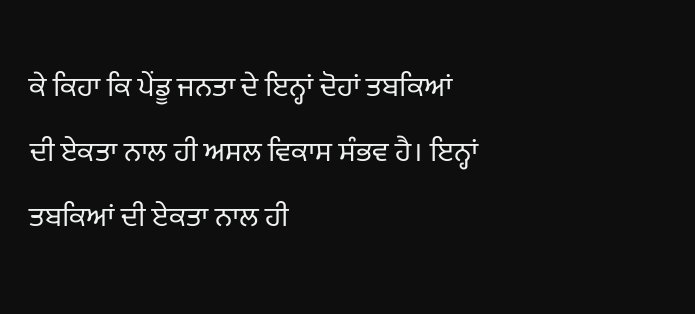ਕੇ ਕਿਹਾ ਕਿ ਪੇਂਡੂ ਜਨਤਾ ਦੇ ਇਨ੍ਹਾਂ ਦੋਹਾਂ ਤਬਕਿਆਂ ਦੀ ਏਕਤਾ ਨਾਲ ਹੀ ਅਸਲ ਵਿਕਾਸ ਸੰਭਵ ਹੈ। ਇਨ੍ਹਾਂ ਤਬਕਿਆਂ ਦੀ ਏਕਤਾ ਨਾਲ ਹੀ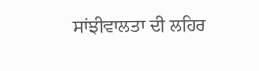ਸਾਂਝੀਵਾਲਤਾ ਦੀ ਲਹਿਰ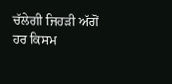ਚੱਲੇਗੀ ਜਿਹੜੀ ਅੱਗੋਂ ਹਰ ਕਿਸਮ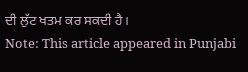ਦੀ ਲੁੱਟ ਖਤਮ ਕਰ ਸਕਦੀ ਹੈ।
Note: This article appeared in Punjabi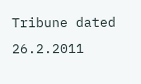Tribune dated 26.2.2011